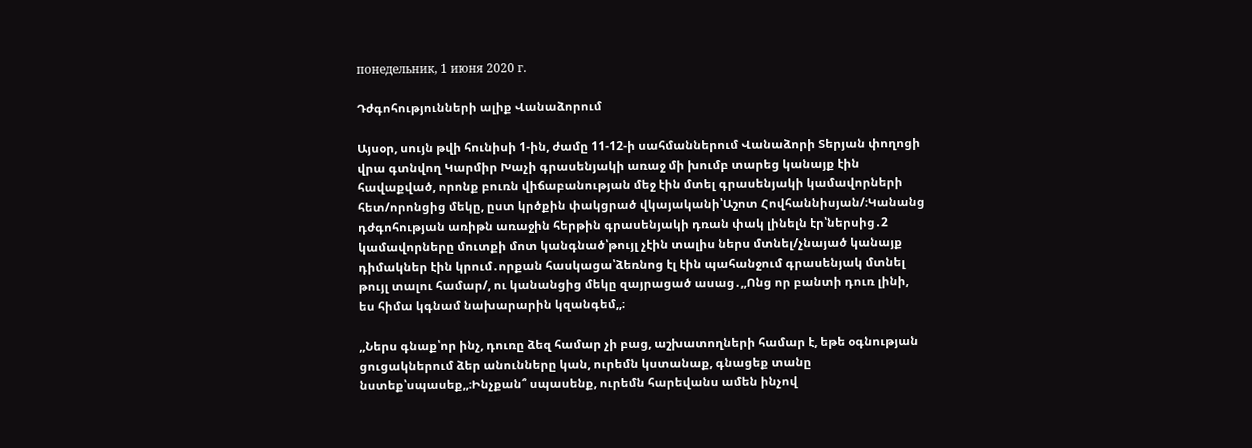понедельник, 1 июня 2020 г.

Դժգոհությունների ալիք Վանաձորում

Այսօր, սույն թվի հունիսի 1-ին, ժամը 11-12-ի սահմաններում Վանաձորի Տերյան փողոցի վրա գտնվող Կարմիր Խաչի գրասենյակի առաջ մի խումբ տարեց կանայք էին հավաքված, որոնք բուռն վիճաբանության մեջ էին մտել գրասենյակի կամավորների հետ/որոնցից մեկը, ըստ կրծքին փակցրած վկայականի՝Աշոտ Հովհաննիսյան/։Կանանց դժգոհության առիթն առաջին հերթին գրասենյակի դռան փակ լինելն էր՝ներսից․2 կամավորները մուտքի մոտ կանգնած՝թույլ չէին տալիս ներս մտնել/չնայած կանայք դիմակներ էին կրում․որքան հասկացա՝ձեռնոց էլ էին պահանջում գրասենյակ մտնել թույլ տալու համար/, ու կանանցից մեկը զայրացած ասաց․,,Ոնց որ բանտի դուռ լինի, ես հիմա կգնամ նախարարին կզանգեմ,,։

,,Ներս գնաք՝որ ինչ, դուռը ձեզ համար չի բաց, աշխատողների համար է, եթե օգնության ցուցակներում ձեր անունները կան, ուրեմն կստանաք, գնացեք տանը նստեք՝սպասեք,,։Ինչքան՞ սպասենք, ուրեմն հարեվանս ամեն ինչով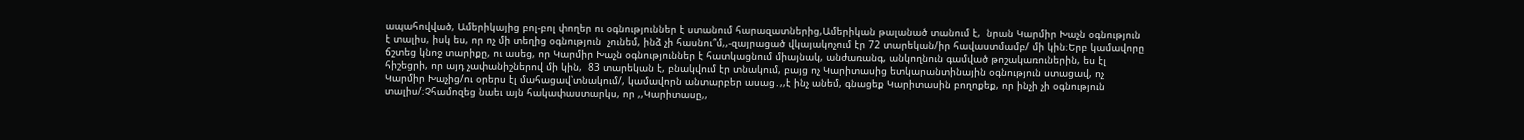ապահովված, Ամերիկայից բոլ-բոլ փողեր ու օգնություններ է ստանում հարազատներից,Ամերիկան թալանած տանում է,  նրան Կարմիր Խաչն օգնություն է տալիս, իսկ ես, որ ոչ մի տեղից օգնություն  չունեմ, ինձ չի հասնու՞մ,,-զայրացած վկայակոչում էր 72 տարեկան/իր հավաստմամբ/ մի կին։Երբ կամավորը ճշտեց կնոջ տարիքը, ու ասեց, որ Կարմիր Խաչն օգնություններ է հատկացնում միայնակ, անժառանգ, անկողնուն գամված թոշակառուներին, ես էլ հիշեցրի, որ այդ չափանիշներով մի կին,  83 տարեկան է, բնակվում էր տնակում, բայց ոչ Կարիտասից ետկարանտինային օգնություն ստացավ, ոչ Կարմիր Խաչից/ու օրերս էլ մահացավ՝տնակում/, կամավորն անտարբեր ասաց․,,է ինչ անեմ, գնացեք Կարիտասին բողոքեք, որ ինչի չի օգնություն տալիս/։Չհամոզեց նաեւ այն հակափաստարկս, որ ,,Կարիտասը,,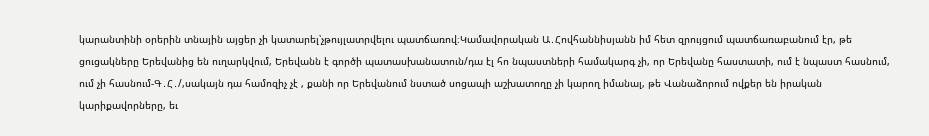կարանտինի օրերին տնային այցեր չի կատարել՝չթույլատրվելու պատճառով։Կամավորական Ա․Հովհաննիսյանն իմ հետ զրույցում պատճառաբանում էր, թե ցուցակները Երեվանից են ուղարկվում, Երեվանն է գործի պատասխանատուն/դա էլ հո նպաստների համակարգ չի, որ Երեվանը հաստատի, ում է նպաստ հասնում, ում չի հասնում-Գ․Հ․/,սակայն դա համոզիչ չէ , քանի որ Երեվանում նստած սոցապի աշխատողը չի կարող իմանալ, թե Վանաձորում ովքեր են իրական կարիքավորները, եւ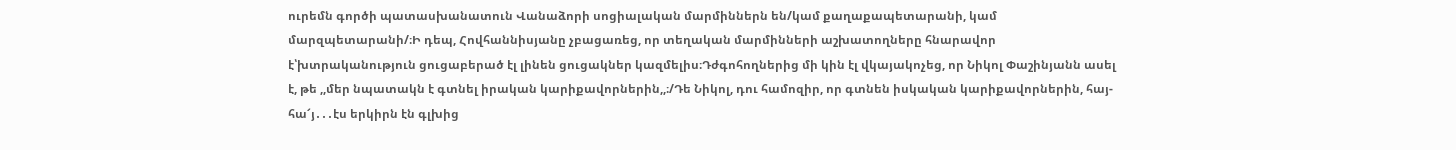ուրեմն գործի պատասխանատուն Վանաձորի սոցիալական մարմիններն են/կամ քաղաքապետարանի, կամ մարզպետարանի/։Ի դեպ, Հովհաննիսյանը չբացառեց, որ տեղական մարմինների աշխատողները հնարավոր է՝խտրականություն ցուցաբերած էլ լինեն ցուցակներ կազմելիս։Դժգոհողներից մի կին էլ վկայակոչեց, որ Նիկոլ Փաշինյանն ասել է, թե ,,մեր նպատակն է գտնել իրական կարիքավորներին,,։/Դե Նիկոլ, դու համոզիր, որ գտնեն իսկական կարիքավորներին, հայ-հա՜յ․․․էս երկիրն էն գլխից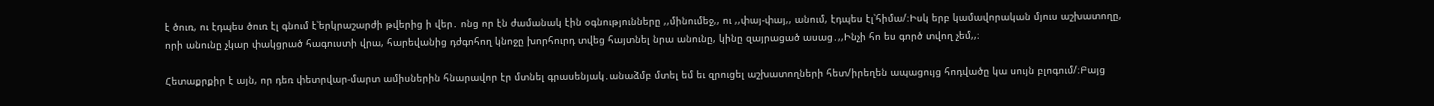է ծուռ, ու էդպես ծուռ էլ գնում է՝երկրաշարժի թվերից ի վեր․ ոնց որ էն ժամանակ էին օգնությունները ,,մինումեջ,, ու ,,փայ-փայ,, անում, էդպես էլ՝հիմա/։Իսկ երբ կամավորական մյուս աշխատողը, որի անունը չկար փակցրած հագուստի վրա, հարեվանից դժգոհող կնոջը խորհուրդ տվեց հայտնել նրա անունը, կինը զայրացած ասաց․,,Ինչի հո ես գործ տվող չեմ,,։

Հետաքրքիր է այն, որ դեռ փետրվար-մարտ ամիսներին հնարավոր էր մտնել գրասենյակ․անաձմբ մտել եմ եւ զրուցել աշխատողների հետ/իրեղեն ապացույց հոդվածը կա սույն բլոգում/։Բայց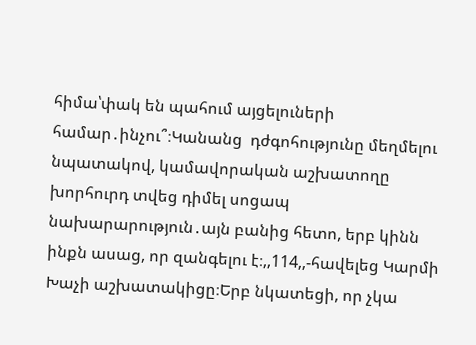հիմա՝փակ են պահում այցելուների համար․ինչու՞։Կանանց  դժգոհությունը մեղմելու նպատակով, կամավորական աշխատողը խորհուրդ տվեց դիմել սոցապ նախարարություն․այն բանից հետո, երբ կինն ինքն ասաց, որ զանգելու է։,,114,,-հավելեց Կարմի Խաչի աշխատակիցը։Երբ նկատեցի, որ չկա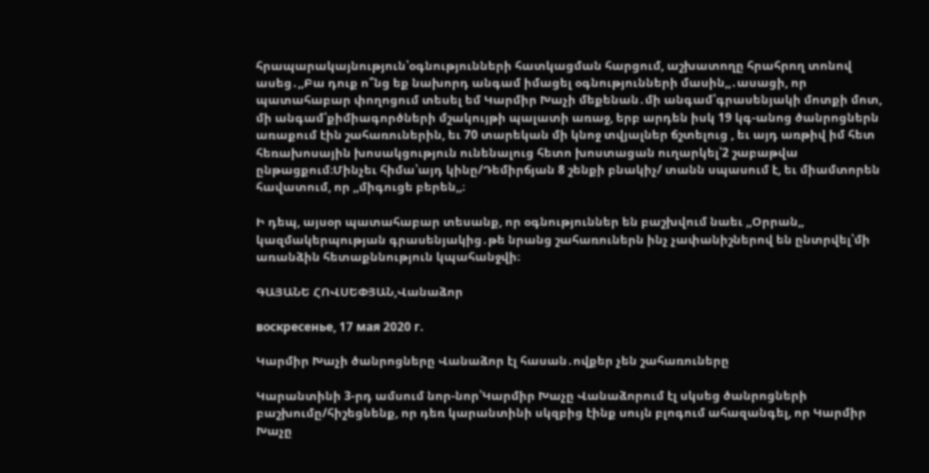հրապարակայնություն՝օգնությունների հատկացման հարցում, աշխատողը հրահրող տոնով ասեց․,,Բա դուք ո՞նց եք նախորդ անգամ իմացել օգնությունների մասին,,․ասացի, որ պատահաբար փողոցում տեսել եմ Կարմիր Խաչի մեքենան․մի անգամ՝գրասենյակի մոտքի մոտ, մի անգամ՝քիմիագործների մշակույթի պալատի առաջ, երբ արդեն իսկ 19 կգ-անոց ծանրոցներն առաքում էին շահառուներին, եւ 70 տարեկան մի կնոջ տվյալներ ճշտելուց , եւ այդ առթիվ իմ հետ հեռախոսային խոսակցություն ունենալուց հետո խոստացան ուղարկել՝2 շաբաթվա ընթացքում։Մինչեւ հիմա՝այդ կինը/Դեմիրճյան 8 շենքի բնակիչ/ տանն սպասում է, եւ միամտորեն հավատում, որ ,,միգուցե բերեն,,։

Ի դեպ, այսօր պատահաբար տեսանք, որ օգնություններ են բաշխվում նաեւ ,,Օրրան,, կազմակերպության գրասենյակից․թե նրանց շահառուներն ինչ չափանիշներով են ընտրվել՝մի առանձին հետաքննություն կպահանջվի։

ԳԱՅԱՆԵ ՀՈՎՍԵՓՅԱՆ,Վանաձոր

воскресенье, 17 мая 2020 г.

Կարմիր Խաչի ծանրոցները Վանաձոր էլ հասան․ովքեր չեն շահառուները

Կարանտինի 3-րդ ամսում նոր-նոր՝Կարմիր Խաչը Վանաձորում էլ սկսեց ծանրոցների բաշխումը/հիշեցնենք, որ դեռ կարանտինի սկզբից էինք սույն բլոգում ահազանգել, որ Կարմիր Խաչը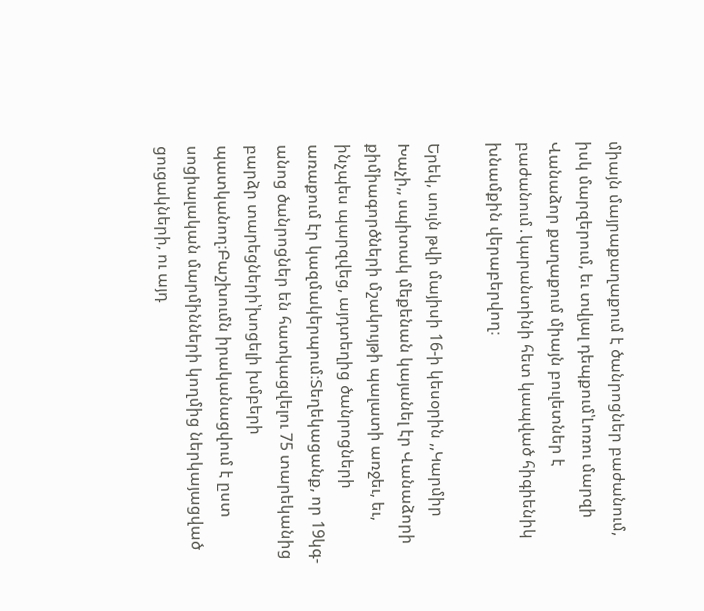միայն մայրաքաղաքում է ծանրոցներ բաժանում, իսկ մարզերում, եւ տվյալ դեպքում՝Լոռու մարզի Վանաձոր քաղաքում միայն բուլետներ է բաժանում․կարանտինի հետ կապված հիգիենիկ խնամքին վերաբերվող։

Երեկ, սույն թվի մայիսի 16-ի կեսօրին ,,Կարմիր Խաչի,, սպիտակ մեքենան կայանել էր Վանաձորի քիմիագործների մշակույթի պալատի առջեւ, եւ, ինչպես պարզվեց, այդտեղից ծանրոցների առաքում էր կազմակերպում։Տեղեկացանք, որ 19կգ-անոց ծանրոցներ են հատկացվելու 75 տարեկանից բարձր տարեցների՝խոցելի խմբերի պատկանող։Բաշխումն իրականացվում է ըստ սոցիալական մարմինների կողմից ներկայացված ցուցակների, ու այդ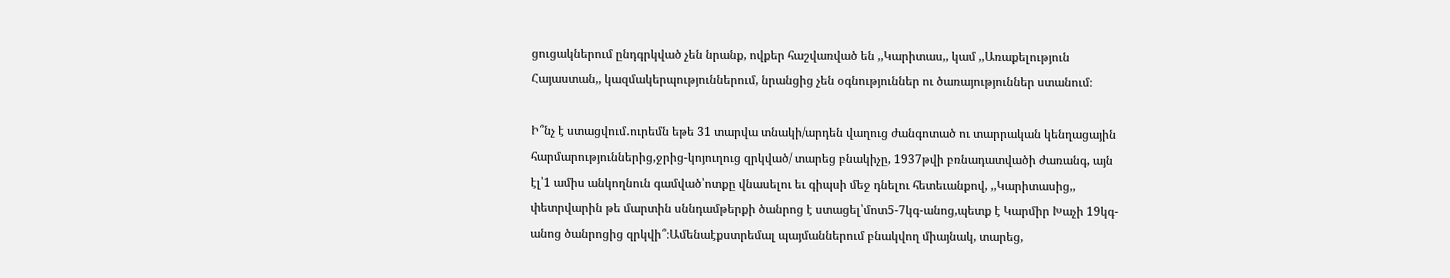ցուցակներում ընդգրկված չեն նրանք, ովքեր հաշվառված են ,,Կարիտաս,, կամ ,,Առաքելություն Հայաստան,, կազմակերպություններում, նրանցից չեն օգնություններ ու ծառայություններ ստանում։

Ի՞նչ է ստացվում․ուրեմն եթե 31 տարվա տնակի/արդեն վաղուց ժանգոտած ու տարրական կենղացային հարմարություններից,ջրից-կոյուղուց զրկված/ տարեց բնակիչը, 1937թվի բռնադատվածի ժառանգ, այն էլ՝1 ամիս անկողնուն գամված՝ոտքը վնասելու եւ գիպսի մեջ դնելու հետեւանքով, ,,Կարիտասից,, փետրվարին թե մարտին սննդամթերքի ծանրոց է ստացել՝մոտ5-7կգ-անոց,պետք է Կարմիր Խաչի 19կգ-անոց ծանրոցից զրկվի՞։Ամենաէքստրեմալ պայմաններում բնակվող միայնակ, տարեց,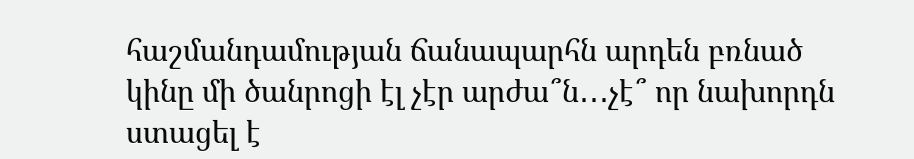հաշմանդամության ճանապարհն արդեն բռնած կինը մի ծանրոցի էլ չէր արժա՞ն․․․չէ՞ որ նախորդն ստացել է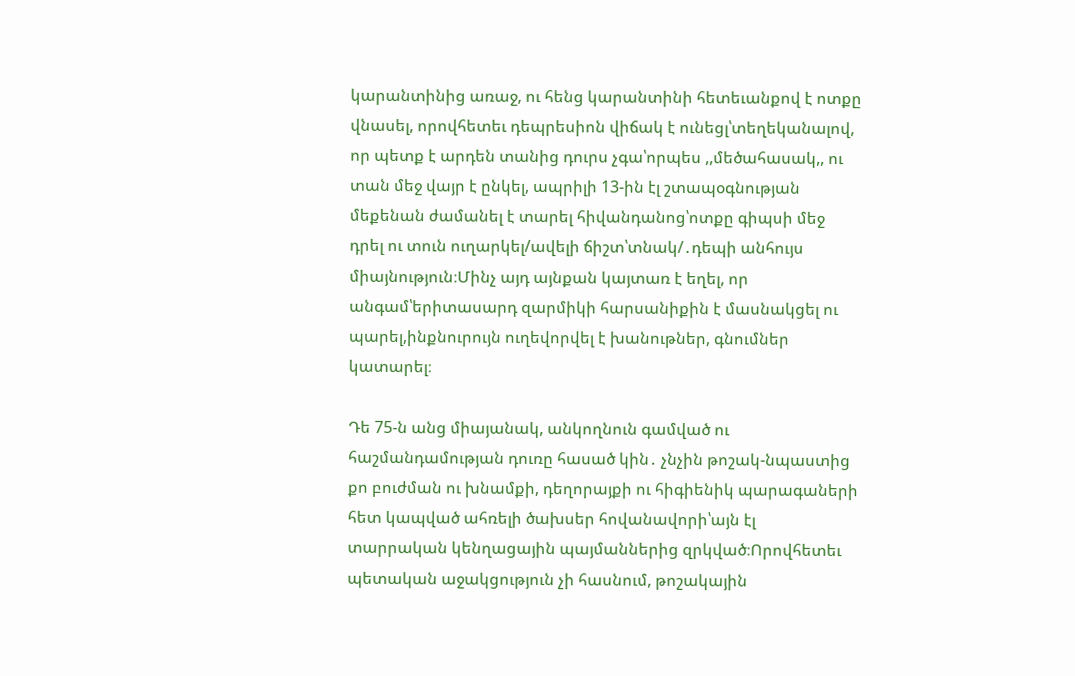կարանտինից առաջ, ու հենց կարանտինի հետեւանքով է ոտքը վնասել, որովհետեւ դեպրեսիոն վիճակ է ունեցլ՝տեղեկանալով, որ պետք է արդեն տանից դուրս չգա՝որպես ,,մեծահասակ,, ու տան մեջ վայր է ընկել, ապրիլի 13-ին էլ շտապօգնության մեքենան ժամանել է տարել հիվանդանոց՝ոտքը գիպսի մեջ դրել ու տուն ուղարկել/ավելի ճիշտ՝տնակ/․դեպի անհույս միայնություն։Մինչ այդ այնքան կայտառ է եղել, որ անգամ՝երիտասարդ զարմիկի հարսանիքին է մասնակցել ու պարել,ինքնուրույն ուղեվորվել է խանութներ, գնումներ կատարել։

Դե 75-ն անց միայանակ, անկողնուն գամված ու հաշմանդամության դուռը հասած կին․ չնչին թոշակ-նպաստից քո բուժման ու խնամքի, դեղորայքի ու հիգիենիկ պարագաների հետ կապված ահռելի ծախսեր հովանավորի՝այն էլ տարրական կենղացային պայմաններից զրկված։Որովհետեւ պետական աջակցություն չի հասնում, թոշակային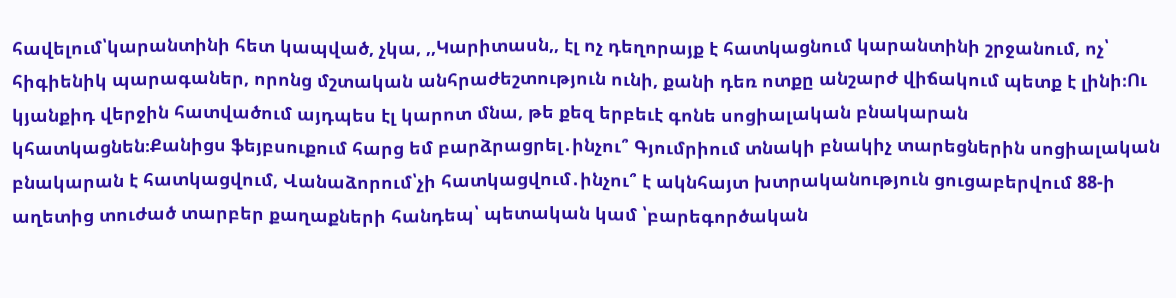հավելում՝կարանտինի հետ կապված, չկա, ,,Կարիտասն,, էլ ոչ դեղորայք է հատկացնում կարանտինի շրջանում, ոչ՝ հիգիենիկ պարագաներ, որոնց մշտական անհրաժեշտություն ունի, քանի դեռ ոտքը անշարժ վիճակում պետք է լինի։Ու կյանքիդ վերջին հատվածում այդպես էլ կարոտ մնա, թե քեզ երբեւէ գոնե սոցիալական բնակարան կհատկացնեն։Քանիցս ֆեյբսուքում հարց եմ բարձրացրել․ինչու՞ Գյումրիում տնակի բնակիչ տարեցներին սոցիալական բնակարան է հատկացվում, Վանաձորում՝չի հատկացվում․ինչու՞ է ակնհայտ խտրականություն ցուցաբերվում 88-ի աղետից տուժած տարբեր քաղաքների հանդեպ՝ պետական կամ ՝բարեգործական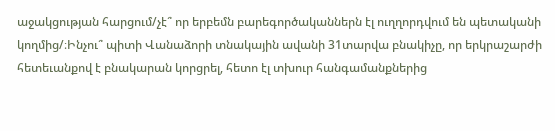աջակցության հարցում/չէ՞ որ երբեմն բարեգործականներն էլ ուղղորդվում են պետականի կողմից/։Ինչու՞ պիտի Վանաձորի տնակային ավանի 31տարվա բնակիչը, որ երկրաշարժի հետեւանքով է բնակարան կորցրել, հետո էլ տխուր հանգամանքներից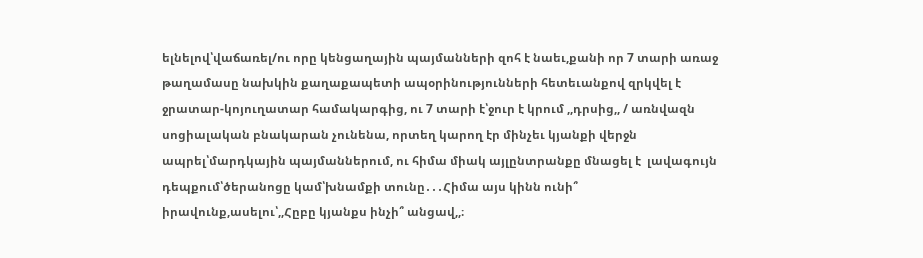ելնելով՝վաճառել/ու որը կենցաղային պայմանների զոհ է նաեւ,քանի որ 7 տարի առաջ թաղամասը նախկին քաղաքապետի ապօրինությունների հետեւանքով զրկվել է ջրատար-կոյուղատար համակարգից, ու 7 տարի է՝ջուր է կրում ,,դրսից,, / առնվազն սոցիալական բնակարան չունենա, որտեղ կարող էր մինչեւ կյանքի վերջն ապրել՝մարդկային պայմաններում, ու հիմա միակ այլընտրանքը մնացել է  լավագույն դեպքում՝ծերանոցը կամ՝խնամքի տունը․․․Հիմա այս կինն ունի՞ իրավունք,ասելու՝,,Հըբը կյանքս ինչի՞ անցավ,,։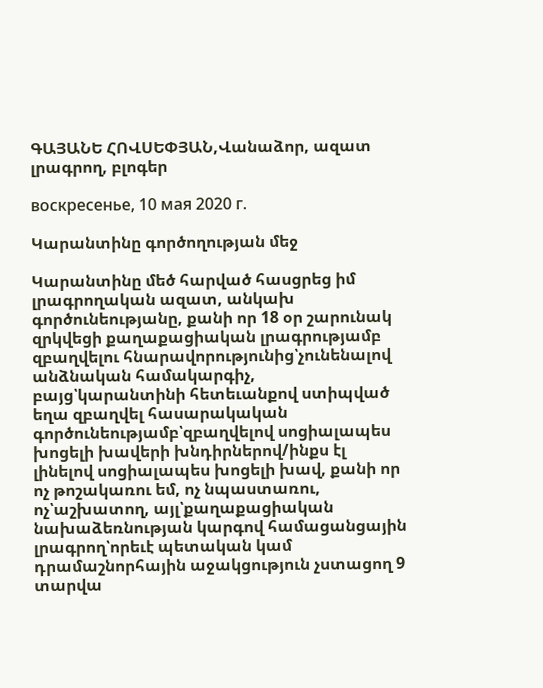ԳԱՅԱՆԵ ՀՈՎՍԵՓՅԱՆ,Վանաձոր, ազատ լրագրող, բլոգեր

воскресенье, 10 мая 2020 г.

Կարանտինը գործողության մեջ

Կարանտինը մեծ հարված հասցրեց իմ լրագրողական ազատ, անկախ գործունեությանը, քանի որ 18 օր շարունակ զրկվեցի քաղաքացիական լրագրությամբ զբաղվելու հնարավորությունից՝չունենալով անձնական համակարգիչ, բայց՝կարանտինի հետեւանքով ստիպված եղա զբաղվել հասարակական գործունեությամբ՝զբաղվելով սոցիալապես խոցելի խավերի խնդիրներով/ինքս էլ լինելով սոցիալապես խոցելի խավ, քանի որ ոչ թոշակառու եմ, ոչ նպաստառու, ոչ՝աշխատող, այլ՝քաղաքացիական նախաձեռնության կարգով համացանցային լրագրող՝որեւէ պետական կամ դրամաշնորհային աջակցություն չստացող 9 տարվա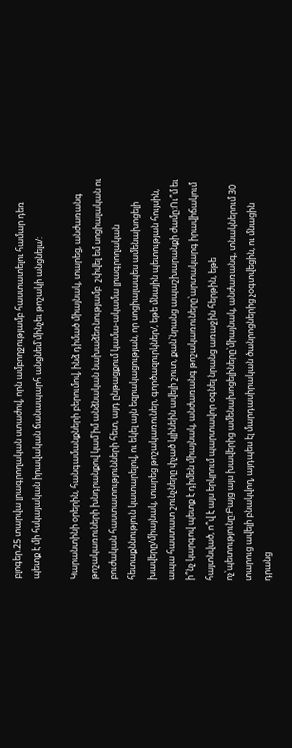բլոգեր.25 տարվա լրագրողական ստաժով, որն ամբողջությամբ հաստատելու համար դեռ պետք է մի հսկայական իրավական ճանապարհ անցնեմ՝մինչեւ թոշակի անցնելս/:

Կարանտինի օրերին, հանգամանքների բերումով, ինձ դիմած միայնակ, տարեց, անժառանգ թոշակառուների խնդրանքով կամ՝իմ անձնական նախաձեռնությամբ  շփվել եմ սոցիալական ու բուժական հաստատությունների հետ, այդ ընթացքում կամա-ակամա լրագրողական հետաքննություն կատարելով, ու եկել այն եզրակացության, որ սոցիալապես ամենախոցելի խավերը/միայնակ, տարեց թոշակառուներ, գործազուրկներ/, եթե մնային պետության հույսին, ապա հաստատ շունչները փչած կլինեին ավելի շուտ, քան՝նրանց ապաշխարանքի ժամը:Ու՞մ եւ ի՞նչ կարգով պետք է դիմեն միայնակ, անժառանգ թոշակառուները՝արտակարգ իրավիճակում հայտնված, ո՞վ է այս երկրում պարտավոր օգնել նրանց առաջին հերթին, եթե ոչ՝պետությունը:Բայց այս խավերից ամենախոցելիները՝միայնակ, անժառանգ, տնակներում 30 տարուց ավելի բնակվող, այդպես էլ մարդասիրական ծանրոցներից չօգտվեցին, ու մնացին դրանց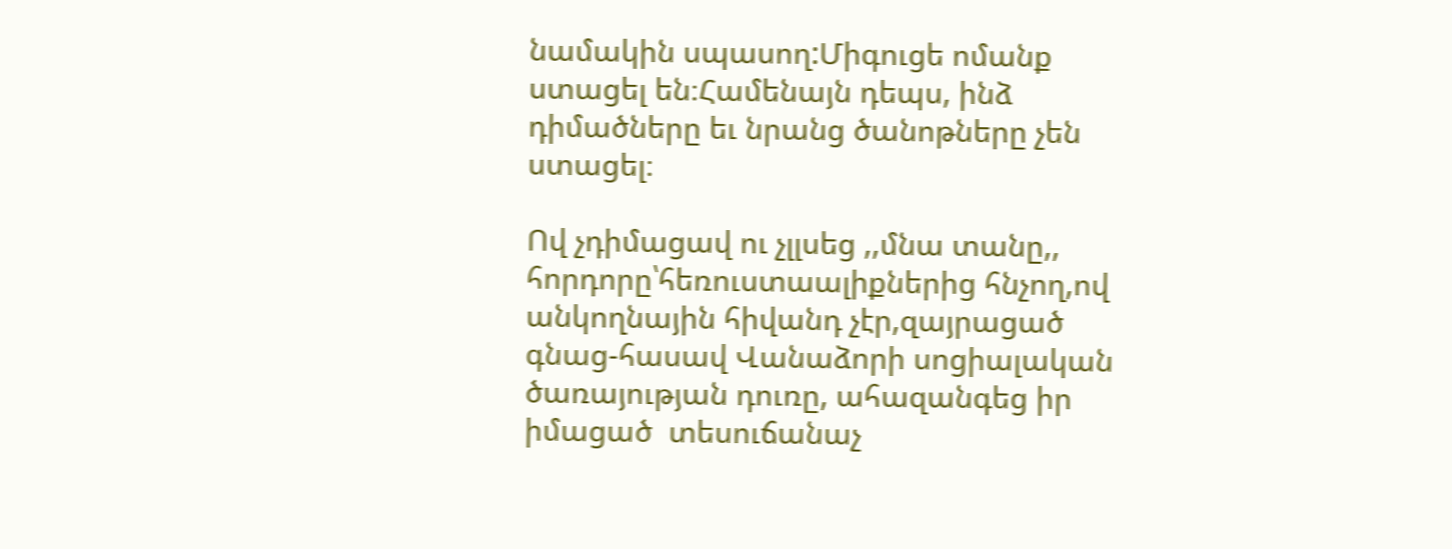նամակին սպասող:Միգուցե ոմանք ստացել են։Համենայն դեպս, ինձ դիմածները եւ նրանց ծանոթները չեն ստացել։

Ով չդիմացավ ու չլլսեց ,,մնա տանը,, հորդորը՝հեռուստաալիքներից հնչող,ով անկողնային հիվանդ չէր,զայրացած գնաց-հասավ Վանաձորի սոցիալական ծառայության դուռը, ահազանգեց իր իմացած  տեսուճանաչ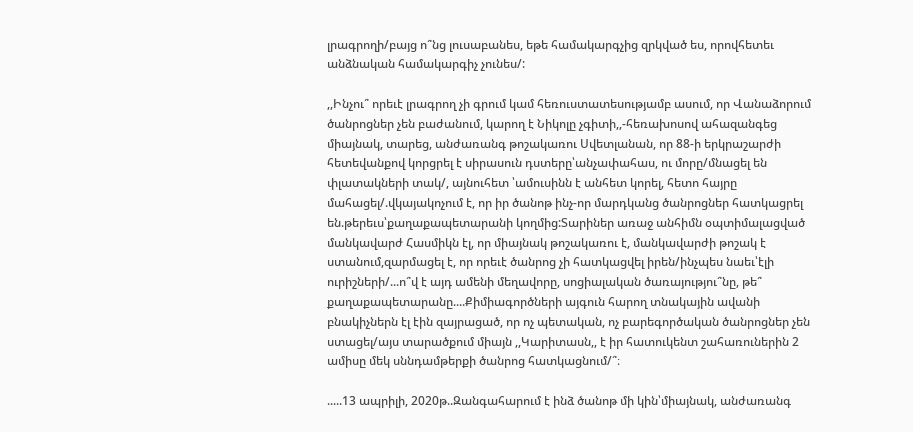լրագրողի/բայց ո՞նց լուսաբանես, եթե համակարգչից զրկված ես, որովհետեւ անձնական համակարգիչ չունես/:

,,Ինչու՞ որեւէ լրագրող չի գրում կամ հեռուստատեսությամբ ասում, որ Վանաձորում ծանրոցներ չեն բաժանում, կարող է Նիկոլը չգիտի,,-հեռախոսով ահազանգեց միայնակ, տարեց, անժառանգ թոշակառու Սվետլանան, որ 88-ի երկրաշարժի  հետեվանքով կորցրել է սիրասուն դստերը՝անչափահաս, ու մորը/մնացել են փլատակների տակ/, այնուհետ ՝ամուսինն է անհետ կորել, հետո հայրը մահացել/.վկայակոչում է, որ իր ծանոթ ինչ-որ մարդկանց ծանրոցներ հատկացրել են.թերեւս՝քաղաքապետարանի կողմից:Տարիներ առաջ անհիմն օպտիմալացված մանկավարժ Հասմիկն էլ, որ միայնակ թոշակառու է, մանկավարժի թոշակ է ստանում,զարմացել է, որ որեւէ ծանրոց չի հատկացվել իրեն/ինչպես նաեւ՝էլի ուրիշների/...ո՞վ է այդ ամենի մեղավորը, սոցիալական ծառայությու՞նը, թե՞ քաղաքապետարանը....Քիմիագործների այգուն հարող տնակային ավանի բնակիչներն էլ էին զայրացած, որ ոչ պետական, ոչ բարեգործական ծանրոցներ չեն ստացել/այս տարածքում միայն ,,Կարիտասն,, է իր հատուկենտ շահառուներին 2 ամիսը մեկ սննդամթերքի ծանրոց հատկացնում/՞։

.....13 ապրիլի, 2020թ..Զանգահարում է ինձ ծանոթ մի կին՝միայնակ, անժառանգ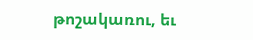թոշակառու, եւ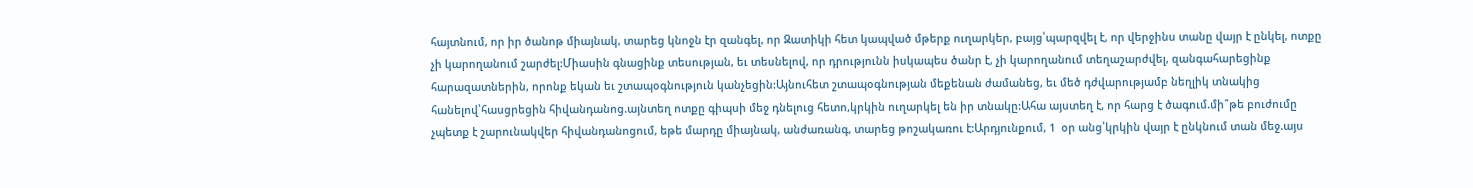հայտնում, որ իր ծանոթ միայնակ, տարեց կնոջն էր զանգել, որ Զատիկի հետ կապված մթերք ուղարկեր, բայց՝պարզվել է, որ վերջինս տանը վայր է ընկել, ոտքը չի կարողանում շարժել:Միասին գնացինք տեսության, եւ տեսնելով, որ դրությունն իսկապես ծանր է, չի կարողանում տեղաշարժվել, զանգահարեցինք հարազատներին, որոնք եկան եւ շտապօգնություն կանչեցին:Այնուհետ շտապօգնության մեքենան ժամանեց, եւ մեծ դժվարությամբ նեղլիկ տնակից հանելով՝հասցրեցին հիվանդանոց.այնտեղ ոտքը գիպսի մեջ դնելուց հետո,կրկին ուղարկել են իր տնակը:Ահա այստեղ է, որ հարց է ծագում.մի՞թե բուժումը չպետք է շարունակվեր հիվանդանոցում, եթե մարդը միայնակ, անժառանգ, տարեց թոշակառու է:Արդյունքում, 1  օր անց՝կրկին վայր է ընկնում տան մեջ.այս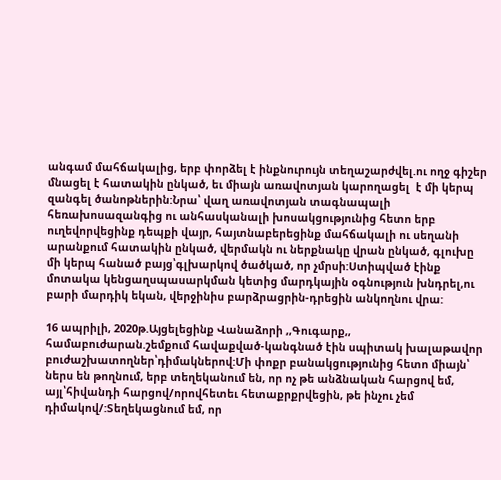անգամ մահճակալից, երբ փորձել է ինքնուրույն տեղաշարժվել.ու ողջ գիշեր մնացել է հատակին ընկած, եւ միայն առավոտյան կարողացել  է մի կերպ զանգել ծանոթներին:Նրա՝ վաղ առավոտյան տագնապալի հեռախոսազանգից ու անհասկանալի խոսակցությունից հետո երբ ուղեվորվեցինք դեպքի վայր, հայտնաբերեցինք մահճակալի ու սեղանի արանքում հատակին ընկած, վերմակն ու ներքնակը վրան ընկած, գլուխը մի կերպ հանած բայց՝գլխարկով ծածկած, որ չմրսի:Ստիպված էինք մոտակա կենցաղսպասարկման կետից մարդկային օգնություն խնդրել,ու բարի մարդիկ եկան, վերջինիս բարձրացրին-դրեցին անկողնու վրա:

16 ապրիլի, 2020թ.Այցելեցինք Վանաձորի ,,Գուգարք,, համաբուժարան.շեմքում հավաքված-կանգնած էին սպիտակ խալաթավոր բուժաշխատողներ՝դիմակներով:Մի փոքր բանակցությունից հետո միայն՝ ներս են թողնում, երբ տեղեկանում են, որ ոչ թե անձնական հարցով եմ, այլ՝հիվանդի հարցով/որովհետեւ հետաքրքրվեցին, թե ինչու չեմ դիմակով/:Տեղեկացնում եմ, որ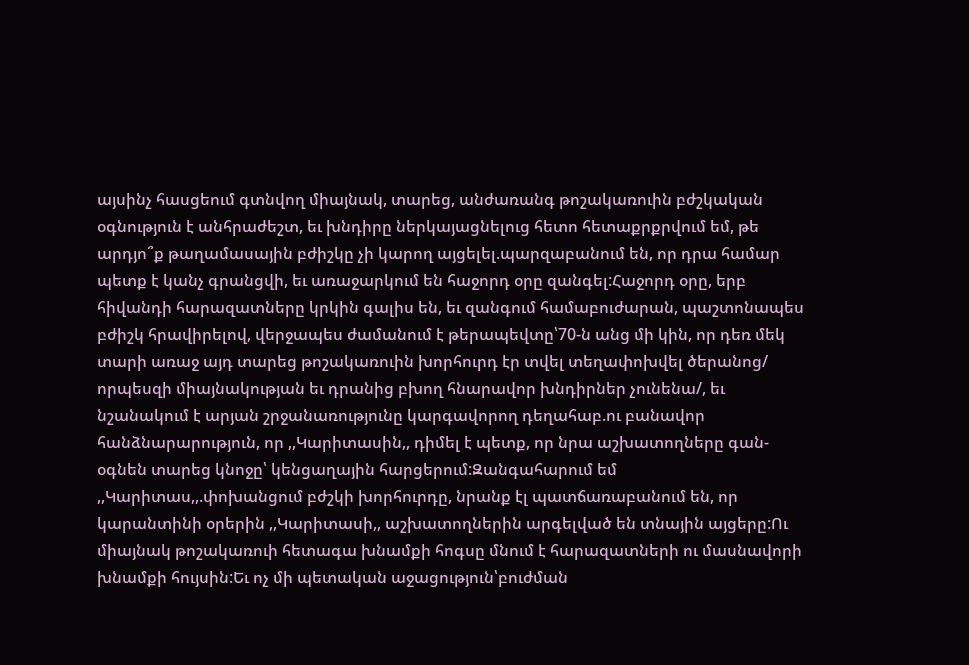այսինչ հասցեում գտնվող միայնակ, տարեց, անժառանգ թոշակառուին բժշկական օգնություն է անհրաժեշտ, եւ խնդիրը ներկայացնելուց հետո հետաքրքրվում եմ, թե արդյո՞ք թաղամասային բժիշկը չի կարող այցելել.պարզաբանում են, որ դրա համար պետք է կանչ գրանցվի, եւ առաջարկում են հաջորդ օրը զանգել:Հաջորդ օրը, երբ հիվանդի հարազատները կրկին գալիս են, եւ զանգում համաբուժարան, պաշտոնապես բժիշկ հրավիրելով, վերջապես ժամանում է թերապեվտը՝70-ն անց մի կին, որ դեռ մեկ տարի առաջ այդ տարեց թոշակառուին խորհուրդ էր տվել տեղափոխվել ծերանոց/ որպեսզի միայնակության եւ դրանից բխող հնարավոր խնդիրներ չունենա/, եւ նշանակում է արյան շրջանառությունը կարգավորող դեղահաբ.ու բանավոր հանձնարարություն, որ ,,Կարիտասին,, դիմել է պետք, որ նրա աշխատողները գան-օգնեն տարեց կնոջը՝ կենցաղային հարցերում:Զանգահարում եմ ,,Կարիտաս,,.փոխանցում բժշկի խորհուրդը, նրանք էլ պատճառաբանում են, որ կարանտինի օրերին ,,Կարիտասի,, աշխատողներին արգելված են տնային այցերը:Ու միայնակ թոշակառուի հետագա խնամքի հոգսը մնում է հարազատների ու մասնավորի խնամքի հույսին:Եւ ոչ մի պետական աջացություն՝բուժման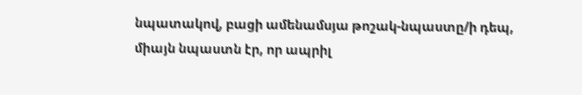նպատակով, բացի ամենամսյա թոշակ-նպաստը/ի դեպ, միայն նպաստն էր, որ ապրիլ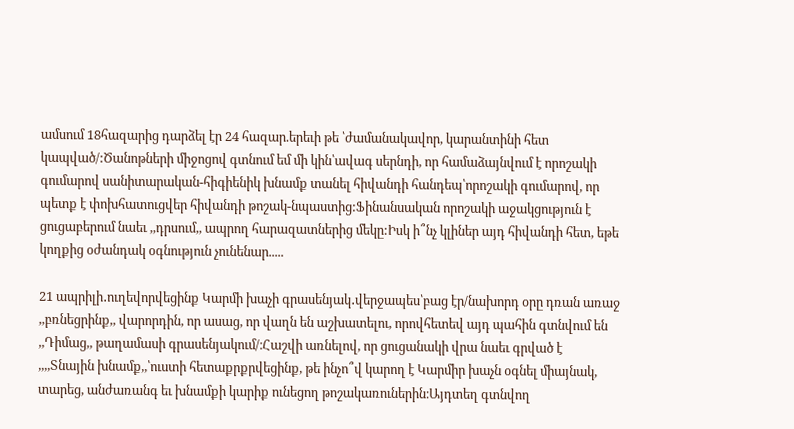ամսում 18հազարից դարձել էր 24 հազար.երեւի թե ՝ժամանակավոր, կարանտինի հետ կապված/:Ծանոթների միջոցով գտնում եմ մի կին՝ավագ սերնդի, որ համաձայնվում է որոշակի գումարով սանիտարական-հիգիենիկ խնամք տանել հիվանդի հանդեպ՝որոշակի գումարով, որ պետք է փոխհատուցվեր հիվանդի թոշակ-նպաստից:Ֆինանսական որոշակի աջակցություն է ցուցաբերում նաեւ ,,դրսում,, ապրող հարազատներից մեկը:Իսկ ի՞նչ կլիներ այդ հիվանդի հետ, եթե կողքից օժանդակ օգնություն չունենար.....

21 ապրիլի․ուղեվորվեցինք Կարմի խաչի գրասենյակ․վերջապես՝բաց էր/նախորդ օրը դռան առաջ ,,բռնեցրինք,, վարորդին, որ ասաց, որ վաղն են աշխատելու, որովհետեվ այդ պահին գտնվում են ,,Դիմաց,, թաղամասի գրասենյակում/։Հաշվի առնելով, որ ցուցանակի վրա նաեւ գրված է ,,,,Տնային խնամք,,՝ուստի հետաքրքրվեցինք, թե ինչո՞վ կարող է Կարմիր խաչն օգնել միայնակ, տարեց, անժառանգ եւ խնամքի կարիք ունեցող թոշակառուներին։Այդտեղ գտնվող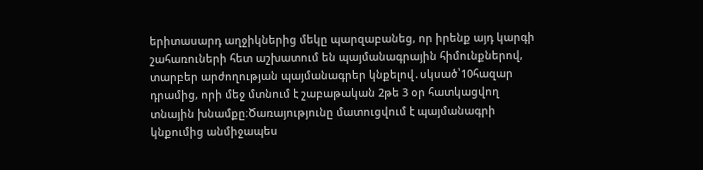երիտասարդ աղջիկներից մեկը պարզաբանեց, որ իրենք այդ կարգի շահառուների հետ աշխատում են պայմանագրային հիմունքներով, տարբեր արժողության պայմանագրեր կնքելով․սկսած՝10հազար դրամից, որի մեջ մտնում է շաբաթական 2թե 3 օր հատկացվող տնային խնամքը։Ծառայությունը մատուցվում է պայմանագրի կնքումից անմիջապես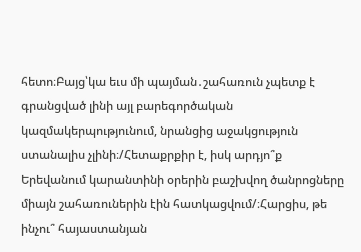հետո։Բայց՝կա եւս մի պայման․շահառուն չպետք է գրանցված լինի այլ բարեգործական կազմակերպությունում, նրանցից աջակցություն ստանալիս չլինի։/Հետաքրքիր է, իսկ արդյո՞ք Երեվանում կարանտինի օրերին բաշխվող ծանրոցները միայն շահառուներին էին հատկացվում/։Հարցիս, թե ինչու՞ հայաստանյան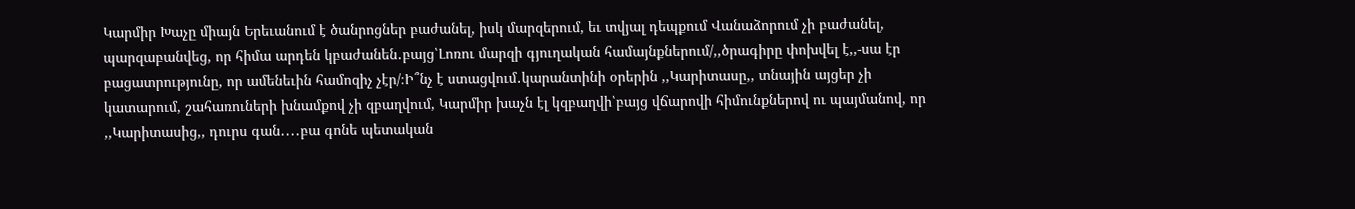Կարմիր Խաչը միայն Երեւանում է ծանրոցներ բաժանել, իսկ մարզերում, եւ տվյալ դեպքում Վանաձորում չի բաժանել, պարզաբանվեց, որ հիմա արդեն կբաժանեն․բայց՝Լոռու մարզի գյուղական համայնքներում/,,ծրագիրը փոխվել է,,-սա էր բացատրությունը, որ ամենեւին համոզիչ չէր/։Ի՞նչ է ստացվում․կարանտինի օրերին ,,Կարիտասը,, տնային այցեր չի կատարում, շահառուների խնամքով չի զբաղվում, Կարմիր խաչն էլ կզբաղվի՝բայց վճարովի հիմունքներով ու պայմանով, որ ,,Կարիտասից,, դուրս գան․․․․բա գոնե պետական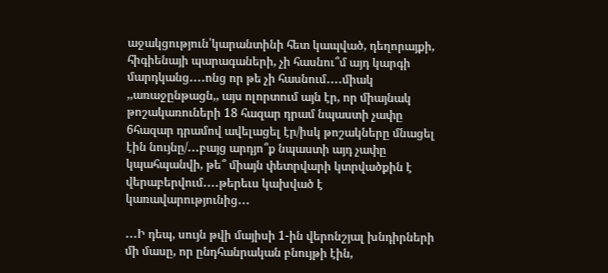աջակցություն՝կարանտինի հետ կապված, դեղորայքի, հիգիենայի պարագաների, չի հասնու՞մ այդ կարգի մարդկանց․․․․ոնց որ թե չի հասնում․․․․միակ ,,առաջընթացն,, այս ոլորտում այն էր, որ միայնակ թոշակառուների 18 հազար դրամ նպաստի չափը 6հազար դրամով ավելացել էր/իսկ թոշակները մնացել էին նույնը/․․․բայց արդյո՞ք նպաստի այդ չափը կպահպանվի, թե՞ միայն փետրվարի կտրվածքին է վերաբերվում․․․․թերեւս կախված է կառավարությունից․․․

․․․Ի դեպ, սույն թվի մայիսի 1-ին վերոնշյալ խնդիրների մի մասը, որ ընդհանրական բնույթի էին,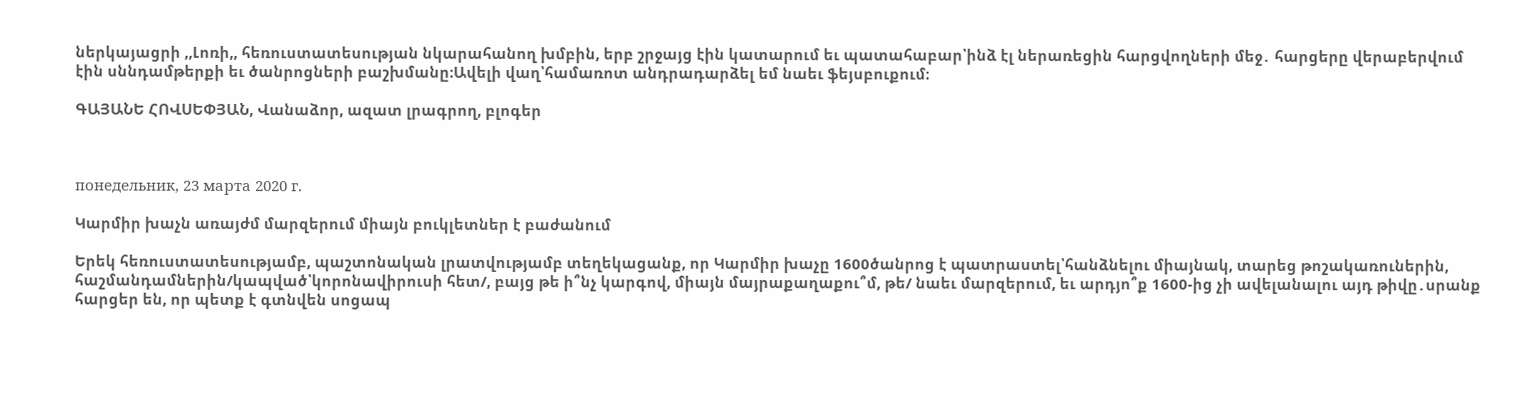ներկայացրի ,,Լոռի,, հեռուստատեսության նկարահանող խմբին, երբ շրջայց էին կատարում եւ պատահաբար՝ինձ էլ ներառեցին հարցվողների մեջ․ հարցերը վերաբերվում էին սննդամթերքի եւ ծանրոցների բաշխմանը։Ավելի վաղ՝համառոտ անդրադարձել եմ նաեւ ֆեյսբուքում։

ԳԱՅԱՆԵ ՀՈՎՍԵՓՅԱՆ, Վանաձոր, ազատ լրագրող, բլոգեր



понедельник, 23 марта 2020 г.

Կարմիր խաչն առայժմ մարզերում միայն բուկլետներ է բաժանում

Երեկ հեռուստատեսությամբ, պաշտոնական լրատվությամբ տեղեկացանք, որ Կարմիր խաչը 1600ծանրոց է պատրաստել՝հանձնելու միայնակ, տարեց թոշակառուներին, հաշմանդամներին/կապված՝կորոնավիրուսի հետ/, բայց թե ի՞նչ կարգով, միայն մայրաքաղաքու՞մ, թե/ նաեւ մարզերում, եւ արդյո՞ք 1600-ից չի ավելանալու այդ թիվը․սրանք հարցեր են, որ պետք է գտնվեն սոցապ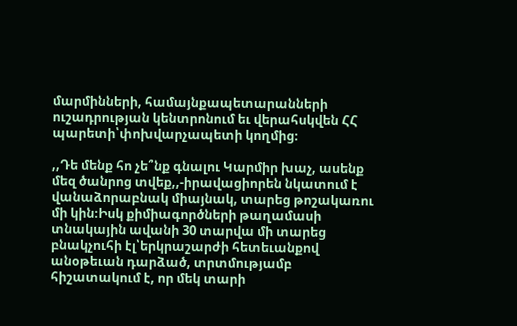մարմինների, համայնքապետարանների ուշադրության կենտրոնում եւ վերահսկվեն ՀՀ պարետի՝փոխվարչապետի կողմից։

,,Դե մենք հո չե՞նք գնալու Կարմիր խաչ, ասենք մեզ ծանրոց տվեք,,-իրավացիորեն նկատում է վանաձորաբնակ միայնակ, տարեց թոշակառու մի կին։Իսկ քիմիագործների թաղամասի տնակային ավանի 30 տարվա մի տարեց բնակչուհի էլ՝երկրաշարժի հետեւանքով անօթեւան դարձած, տրտմությամբ հիշատակում է, որ մեկ տարի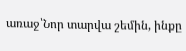առաջ՝Նոր տարվա շեմին, ինքը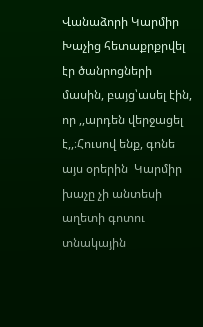Վանաձորի Կարմիր Խաչից հետաքրքրվել էր ծանրոցների մասին, բայց՝ասել էին, որ ,,արդեն վերջացել է,,։Հուսով ենք, գոնե այս օրերին  Կարմիր խաչը չի անտեսի աղետի գոտու տնակային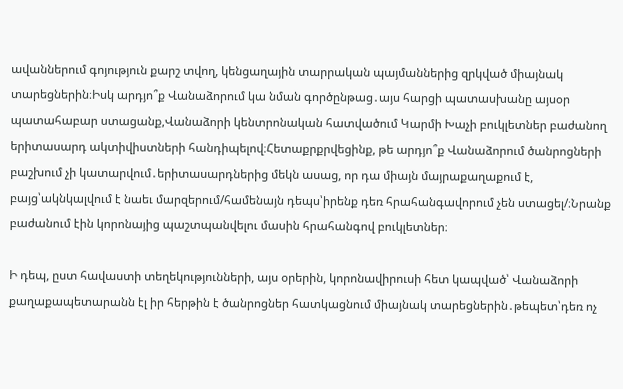ավաններում գոյություն քարշ տվող, կենցաղային տարրական պայմաններից զրկված միայնակ տարեցներին։Իսկ արդյո՞ք Վանաձորում կա նման գործընթաց․այս հարցի պատասխանը այսօր պատահաբար ստացանք,Վանաձորի կենտրոնական հատվածում Կարմի Խաչի բուկլետներ բաժանող երիտասարդ ակտիվիստների հանդիպելով։Հետաքրքրվեցինք, թե արդյո՞ք Վանաձորում ծանրոցների բաշխում չի կատարվում․երիտասարդներից մեկն ասաց, որ դա միայն մայրաքաղաքում է, բայց՝ակնկալվում է նաեւ մարզերում/համենայն դեպս՝իրենք դեռ հրահանգավորում չեն ստացել/։Նրանք բաժանում էին կորոնայից պաշտպանվելու մասին հրահանգով բուկլետներ։

Ի դեպ, ըստ հավաստի տեղեկությունների, այս օրերին, կորոնավիրուսի հետ կապված՝ Վանաձորի քաղաքապետարանն էլ իր հերթին է ծանրոցներ հատկացնում միայնակ տարեցներին․թեպետ՝դեռ ոչ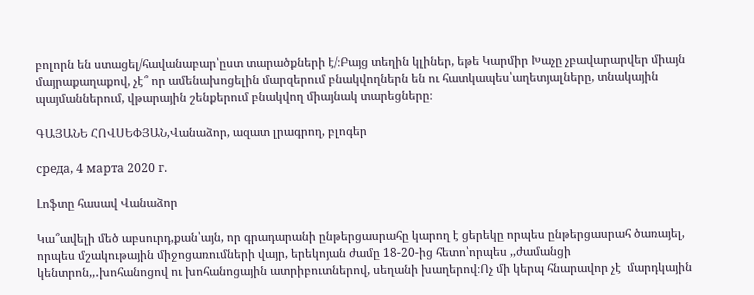բոլորն են ստացել/հավանաբար՝ըստ տարածքների է/։Բայց տեղին կլիներ, եթե Կարմիր Խաչը չբավարարվեր միայն մայրաքաղաքով, չէ՞ որ ամենախոցելին մարզերում բնակվողներն են ու հատկապես՝աղետյալները, տնակային պայմաններում, վթարային շենքերում բնակվող միայնակ տարեցները։

ԳԱՅԱՆԵ ՀՈՎՍԵՓՅԱՆ,Վանաձոր, ազատ լրագրող, բլոգեր

среда, 4 марта 2020 г.

Լոֆտը հասավ Վանաձոր

Կա՞ավելի մեծ աբսուրդ,քան՝այն, որ գրադարանի ընթերցասրահը կարող է ցերեկը որպես ընթերցասրահ ծառայել, որպես մշակութային միջոցառումների վայր, երեկոյան ժամը 18-20-ից հետո՝որպես ,,ժամանցի կենտրոն,,․խոհանոցով ու խոհանոցային ատրիբուտներով, սեղանի խաղերով։Ոչ մի կերպ հնարավոր չէ  մարդկային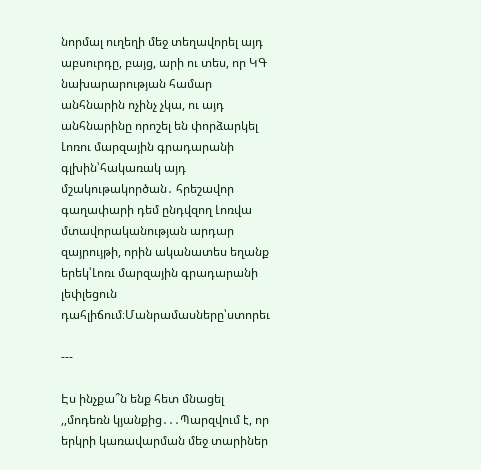նորմալ ուղեղի մեջ տեղավորել այդ աբսուրդը, բայց, արի ու տես, որ ԿԳ նախարարության համար անհնարին ոչինչ չկա, ու այդ անհնարինը որոշել են փորձարկել Լոռու մարզային գրադարանի գլխին՝հակառակ այդ մշակութակործան․ հրեշավոր գաղափարի դեմ ընդվզող Լոռվա մտավորականության արդար զայրույթի, որին ականատես եղանք երեկ՝Լոռւ մարզային գրադարանի լեփլեցուն դահլիճում։Մանրամասները՝ստորեւ

---

Էս ինչքա՞ն ենք հետ մնացել ,,մոդեռն կյանքից․․․Պարզվում է, որ երկրի կառավարման մեջ տարիներ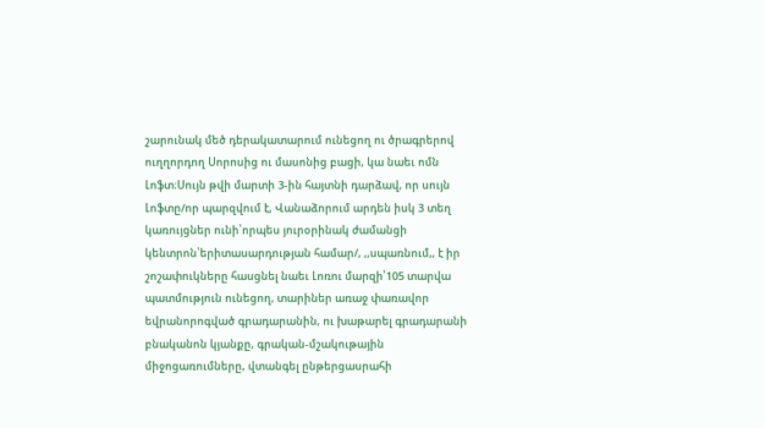շարունակ մեծ դերակատարում ունեցող ու ծրագրերով ուղղորդող Սորոսից ու մասոնից բացի, կա նաեւ ոմն Լոֆտ։Սույն թվի մարտի 3-ին հայտնի դարձավ, որ սույն Լոֆտը/որ պարզվում է, Վանաձորում արդեն իսկ 3 տեղ կառույցներ ունի՝որպես յուրօրինակ ժամանցի կենտրոն՝երիտասարդության համար/, ,,սպառնում,, է իր շոշափուկները հասցնել նաեւ Լոռու մարզի՝105 տարվա պատմություն ունեցող, տարիներ առաջ փառավոր եվրանորոգված գրադարանին, ու խաթարել գրադարանի բնականոն կյանքը, գրական-մշակութային միջոցառումները, վտանգել ընթերցասրահի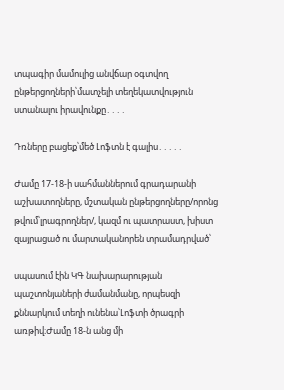տպագիր մամուլից անվճար օգտվող ընթերցողների՝մատչելի տեղեկատվություն ստանալու իրավունքը․․․․

Դռները բացեք՝մեծ Լոֆտն է գալիս․․․․․

Ժամը 17-18-ի սահմաններում գրադարանի աշխատողները, մշտական ընթերցողները/որոնց թվում՝լրագրողներ/, կազմ ու պատրաստ, խիստ զայրացած ու մարտականորեն տրամադրված՝

սպասում էին ԿԳ նախարարության պաշտոնյաների ժամանմանը, որպեսզի քննարկում տեղի ունենա՝Լոֆտի ծրագրի առթիվ։Ժամը 18-ն անց մի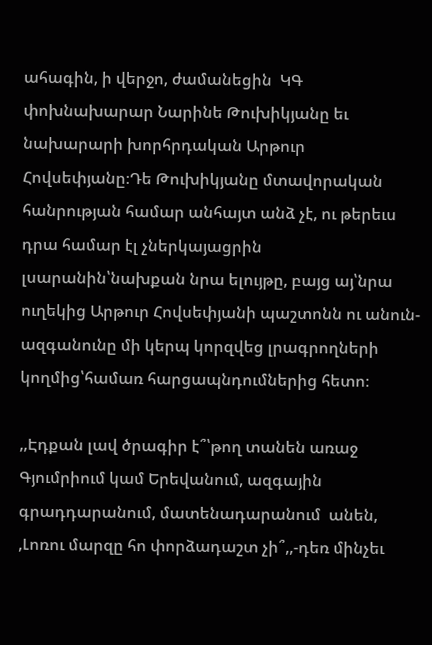ահագին, ի վերջո, ժամանեցին  ԿԳ փոխնախարար Նարինե Թուխիկյանը եւ նախարարի խորհրդական Արթուր Հովսեփյանը։Դե Թուխիկյանը մտավորական հանրության համար անհայտ անձ չէ, ու թերեւս դրա համար էլ չներկայացրին լսարանին՝նախքան նրա ելույթը, բայց այ՝նրա ուղեկից Արթուր Հովսեփյանի պաշտոնն ու անուն-ազգանունը մի կերպ կորզվեց լրագրողների կողմից՝համառ հարցապնդումներից հետո։

,,Էդքան լավ ծրագիր է՞՝թող տանեն առաջ Գյումրիում կամ Երեվանում, ազգային գրադդարանում, մատենադարանում  անեն, ,Լոռու մարզը հո փորձադաշտ չի՞,,-դեռ մինչեւ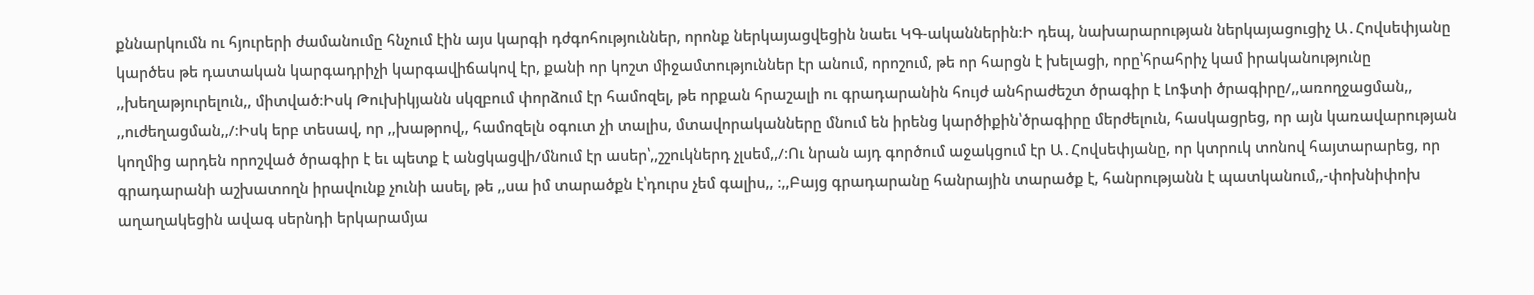քննարկումն ու հյուրերի ժամանումը հնչում էին այս կարգի դժգոհություններ, որոնք ներկայացվեցին նաեւ ԿԳ-ականներին։Ի դեպ, նախարարության ներկայացուցիչ Ա․Հովսեփյանը կարծես թե դատական կարգադրիչի կարգավիճակով էր, քանի որ կոշտ միջամտություններ էր անում, որոշում, թե որ հարցն է խելացի, որը՝հրահրիչ կամ իրականությունը ,,խեղաթյուրելուն,, միտված։Իսկ Թուխիկյանն սկզբում փորձում էր համոզել, թե որքան հրաշալի ու գրադարանին հույժ անհրաժեշտ ծրագիր է Լոֆտի ծրագիրը/,,առողջացման,, ,,ուժեղացման,,/։Իսկ երբ տեսավ, որ ,,խաթրով,, համոզելն օգուտ չի տալիս, մտավորականները մնում են իրենց կարծիքին՝ծրագիրը մերժելուն, հասկացրեց, որ այն կառավարության կողմից արդեն որոշված ծրագիր է եւ պետք է անցկացվի/մնում էր ասեր՝,,շշուկներդ չլսեմ,,/։Ու նրան այդ գործում աջակցում էր Ա․Հովսեփյանը, որ կտրուկ տոնով հայտարարեց, որ գրադարանի աշխատողն իրավունք չունի ասել, թե ,,սա իմ տարածքն է՝դուրս չեմ գալիս,, ։,,Բայց գրադարանը հանրային տարածք է, հանրությանն է պատկանում,,-փոխնիփոխ աղաղակեցին ավագ սերնդի երկարամյա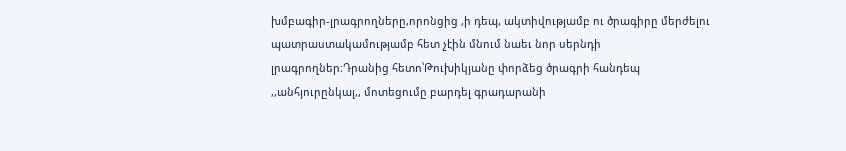խմբագիր-լրագրողները,որոնցից ,ի դեպ, ակտիվությամբ ու ծրագիրը մերժելու պատրաստակամությամբ հետ չէին մնում նաեւ նոր սերնդի լրագրողներ։Դրանից հետո՝Թուխիկյանը փորձեց ծրագրի հանդեպ ,,անհյուրընկալ,, մոտեցումը բարդել գրադարանի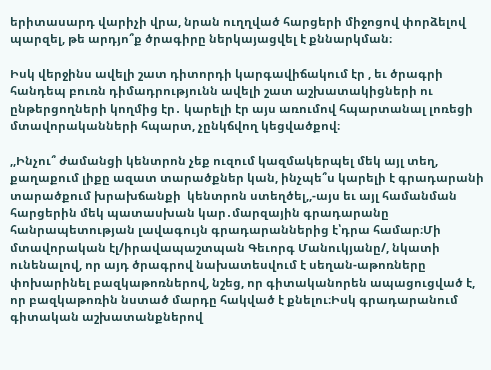երիտասարդ վարիչի վրա, նրան ուղղված հարցերի միջոցով փորձելով պարզել, թե արդյո՞ք ծրագիրը ներկայացվել է քննարկման։

Իսկ վերջինս ավելի շատ դիտորդի կարգավիճակում էր , եւ ծրագրի հանդեպ բուռն դիմադրությունն ավելի շատ աշխատակիցների ու ընթերցողների կողմից էր․ կարելի էր այս առումով հպարտանալ լոռեցի մտավորականների հպարտ, չընկճվող կեցվածքով։

,,Ինչու՞ ժամանցի կենտրոն չեք ուզում կազմակերպել մեկ այլ տեղ, քաղաքում լիքը ազատ տարածքներ կան, ինչպե՞ս կարելի է գրադարանի տարածքում խրախճանքի  կենտրոն ստեղծել,,-այս եւ այլ համանման հարցերին մեկ պատասխան կար․մարզային գրադարանը հանրապետության լավագույն գրադարաններից է՝դրա համար։Մի մտավորական էլ/իրավապաշտպան Գեւորգ Մանուկյանը/, նկատի ունենալով, որ այդ ծրագրով նախատեսվում է սեղան-աթոռները փոխարինել բազկաթոռներով, նշեց, որ գիտականորեն ապացուցված է, որ բազկաթոռին նստած մարդը հակված է քնելու։Իսկ գրադարանում գիտական աշխատանքներով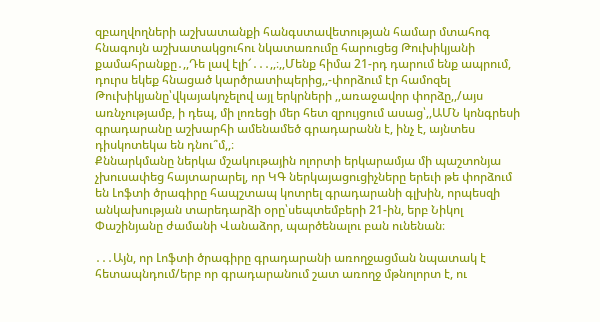զբաղվողների աշխատանքի հանգստավետության համար մտահոգ հնագույն աշխատակցուհու նկատառումը հարուցեց Թուխիկյանի քամահրանքը․,,Դե լավ էլի՜․․․,,։,,Մենք հիմա 21-րդ դարում ենք ապրում, դուրս եկեք հնացած կարծրատիպերից,,-փորձում էր համոզել Թուխիկյանը՝վկայակոչելով այլ երկրների ,,առաջավոր փորձը,,/այս առնչությամբ, ի դեպ, մի լոռեցի մեր հետ զրույցում ասաց՝,,ԱՄՆ կոնգրեսի գրադարանը աշխարհի ամենամեծ գրադարանն է, ինչ է, այնտես դիսկոտեկա են դնու՞մ,,։
Քննարկմանը ներկա մշակութային ոլորտի երկարամյա մի պաշտոնյա չխուսափեց հայտարարել, որ ԿԳ ներկայացուցիչները երեւի թե փորձում են Լոֆտի ծրագիրը հապշտապ կոտրել գրադարանի գլխին, որպեսզի անկախության տարեդարձի օրը՝սեպտեմբերի 21-ին, երբ Նիկոլ Փաշինյանը ժամանի Վանաձոր, պարծենալու բան ունենան։

․․․Այն, որ Լոֆտի ծրագիրը գրադարանի առողջացման նպատակ է հետապնդում/երբ որ գրադարանում շատ առողջ մթնոլորտ է, ու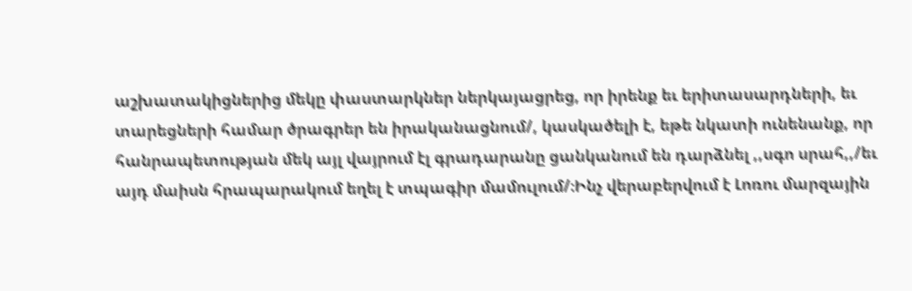աշխատակիցներից մեկը փաստարկներ ներկայացրեց, որ իրենք եւ երիտասարդների, եւ տարեցների համար ծրագրեր են իրականացնում/, կասկածելի է, եթե նկատի ունենանք, որ հանրապետության մեկ այլ վայրում էլ գրադարանը ցանկանում են դարձնել ,,սգո սրահ,,/եւ այդ մաիսն հրապարակում եղել է տպագիր մամուլում/։Ինչ վերաբերվում է Լոռու մարզային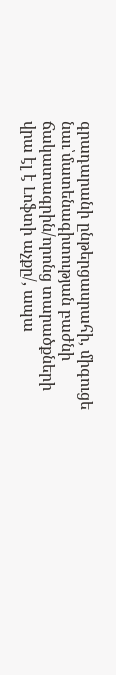գրադարանի ընթերցասրահի, միգուցե նաւ՝մատենագիտության բաժնի ճակատագրին/որոնց տարածքների վրա էլ է Լոֆտի աչքը/, ապա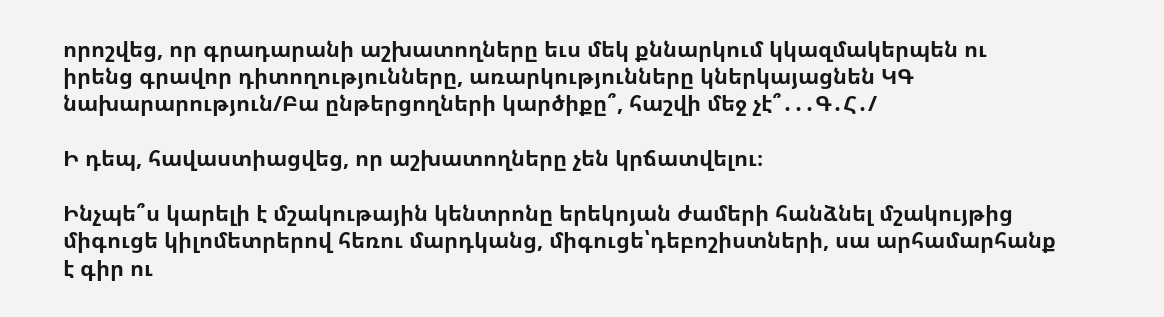որոշվեց, որ գրադարանի աշխատողները եւս մեկ քննարկում կկազմակերպեն ու իրենց գրավոր դիտողությունները, առարկությունները կներկայացնեն ԿԳ նախարարություն/Բա ընթերցողների կարծիքը՞, հաշվի մեջ չէ՞․․․Գ․Հ․/

Ի դեպ, հավաստիացվեց, որ աշխատողները չեն կրճատվելու։

Ինչպե՞ս կարելի է մշակութային կենտրոնը երեկոյան ժամերի հանձնել մշակույթից միգուցե կիլոմետրերով հեռու մարդկանց, միգուցե՝դեբոշիստների, սա արհամարհանք է գիր ու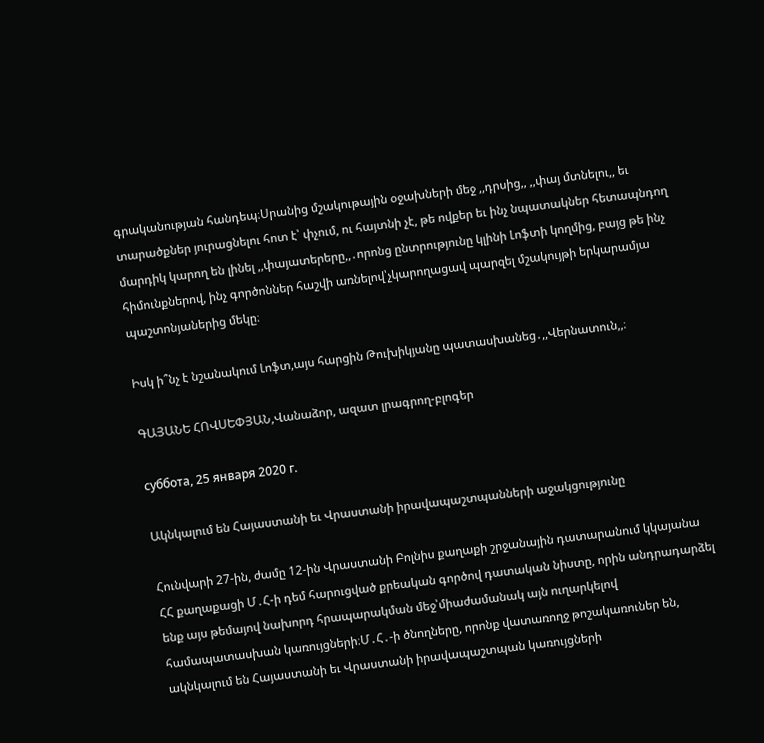գրականության հանդեպ։Սրանից մշակութային օջախների մեջ ,,դրսից,, ,,փայ մտնելու,, եւ տարածքներ յուրացնելու հոտ է՝ փչում, ու հայտնի չէ, թե ովքեր եւ ինչ նպատակներ հետապնդող մարդիկ կարող են լինել ,,փայատերերը,,․որոնց ընտրությունը կլինի Լոֆտի կողմից, բայց թե ինչ հիմունքներով, ինչ գործոններ հաշվի առնելով՝չկարողացավ պարզել մշակույթի երկարամյա պաշտոնյաներից մեկը։

Իսկ ի՞նչ է նշանակում Լոֆտ,այս հարցին Թուխիկյանը պատասխանեց․,,Վերնատուն,,։

ԳԱՅԱՆԵ ՀՈՎՍԵՓՅԱՆ,Վանաձոր, ազատ լրագրող-բլոգեր

суббота, 25 января 2020 г.

Ակնկալում են Հայաստանի եւ Վրաստանի իրավապաշտպանների աջակցությունը

Հունվարի 27-ին, ժամը 12-ին Վրաստանի Բոլնիս քաղաքի շրջանային դատարանում կկայանա ՀՀ քաղաքացի Մ․Հ-ի դեմ հարուցված քրեական գործով դատական նիստը, որին անդրադարձել ենք այս թեմայով նախորդ հրապարակման մեջ՝միաժամանակ այն ուղարկելով համապատասխան կառույցների։Մ․Հ․-ի ծնողները, որոնք վատառողջ թոշակառուներ են, ակնկալում են Հայաստանի եւ Վրաստանի իրավապաշտպան կառույցների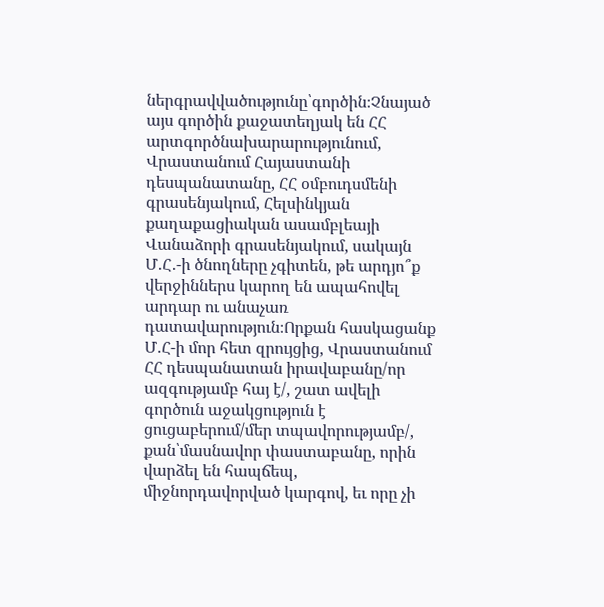ներգրավվածությունը՝գործին։Չնայած այս գործին քաջատեղյակ են ՀՀ արտգործնախարարությունում, Վրաստանում Հայաստանի դեսպանատանը, ՀՀ օմբուդսմենի գրասենյակում, Հելսինկյան քաղաքացիական ասամբլեայի Վանաձորի գրասենյակում, սակայն Մ․Հ․-ի ծնողները չգիտեն, թե արդյո՞ք վերջիններս կարող են ապահովել արդար ու անաչառ դատավարություն։Որքան հասկացանք Մ․Հ-ի մոր հետ զրույցից, Վրաստանում ՀՀ դեսպանատան իրավաբանը/որ ազգությամբ հայ է/, շատ ավելի գործուն աջակցություն է ցուցաբերում/մեր տպավորությամբ/, քան՝մասնավոր փաստաբանը, որին վարձել են հապճեպ, միջնորդավորված կարգով, եւ որը չի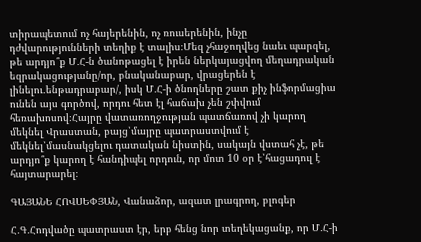տիրապետում ոչ հայերենին, ոչ ռուսերենին, ինչը դժվարությունների տեղիք է տալիս։Մեզ չհաջողվեց նաեւ պարզել, թե արդյո՞ք Մ․Հ-ն ծանոթացել է իրեն ներկայացվող մեղադրական եզրակացությանը/որ, բնականաբար, վրացերեն է լինելու․ենթադրաբար/, իսկ Մ․Հ-ի ծնողները շատ քիչ ինֆորմացիա ունեն այս գործով, որդու հետ էլ հաճախ չեն շփվում հեռախոսով։Հայրը վատառողջության պատճառով չի կարող մեկնել Վրաստան, բայց՝մայրը պատրաստվում է մեկնել՝մասնակցելու դատական նիստին, սակայն վստահ չէ, թե արդյո՞ք կարող է հանդիպել որդուն, որ մոտ 10 օր է՝հացադուլ է հայտարարել։

ԳԱՅԱՆԵ ՀՈՎՍԵՓՅԱՆ, Վանաձոր, ազատ լրագրող, բլոգեր

Հ․Գ․Հոդվածը պատրաստ էր, երբ հենց նոր տեղեկացանք, որ Մ․Հ-ի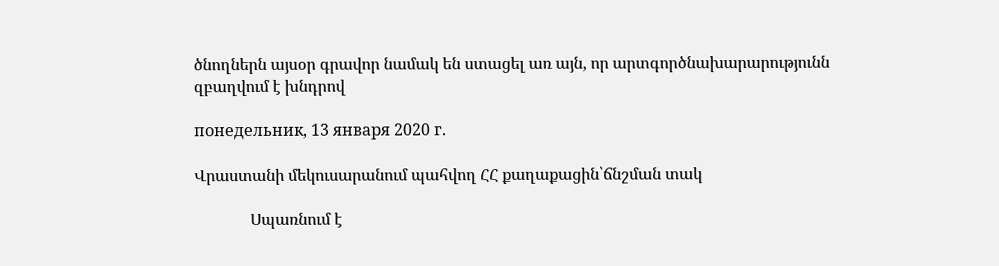ծնողներն այսօր գրավոր նամակ են ստացել առ այն, որ արտգործնախարարությունն զբաղվում է խնդրով

понедельник, 13 января 2020 г.

Վրաստանի մեկուսարանում պահվող ՀՀ քաղաքացին՝ճնշման տակ

              Սպառնում է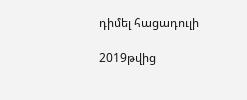դիմել հացադուլի

2019թվից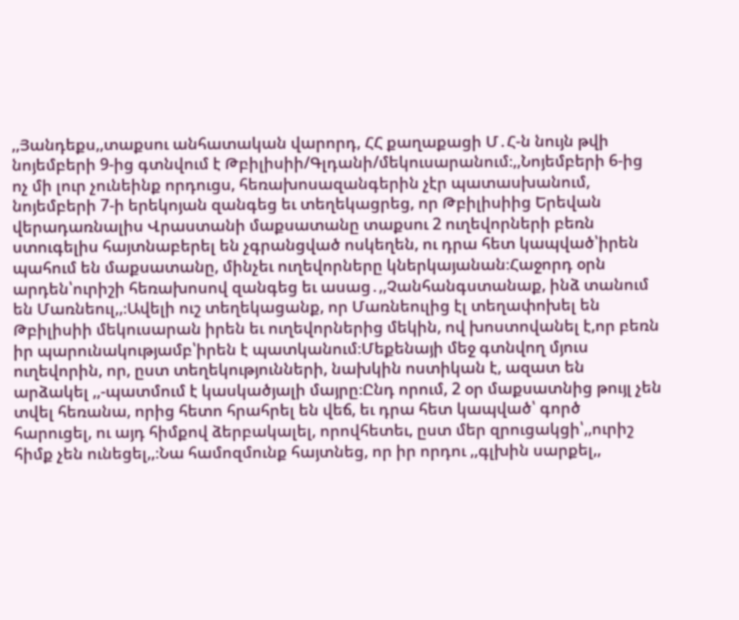,,Յանդեքս,,տաքսու անհատական վարորդ, ՀՀ քաղաքացի Մ․Հ-ն նույն թվի նոյեմբերի 9-ից գտնվում է Թբիլիսիի/Գլդանի/մեկուսարանում։,,Նոյեմբերի 6-ից ոչ մի լուր չունեինք որդուցս, հեռախոսազանգերին չէր պատասխանում, նոյեմբերի 7-ի երեկոյան զանգեց եւ տեղեկացրեց, որ Թբիլիսիից Երեվան վերադառնալիս Վրաստանի մաքսատանը տաքսու 2 ուղեվորների բեռն ստուգելիս հայտնաբերել են չգրանցված ոսկեղեն, ու դրա հետ կապված՝իրեն պահում են մաքսատանը, մինչեւ ուղեվորները կներկայանան։Հաջորդ օրն արդեն՝ուրիշի հեռախոսով զանգեց եւ ասաց․,,Չանհանգստանաք, ինձ տանում են Մառնեուլ,,։Ավելի ուշ տեղեկացանք, որ Մառնեուլից էլ տեղափոխել են Թբիլիսիի մեկուսարան իրեն եւ ուղեվորներից մեկին, ով խոստովանել է,որ բեռն իր պարունակությամբ՝իրեն է պատկանում։Մեքենայի մեջ գտնվող մյուս ուղեվորին, որ, ըստ տեղեկությունների, նախկին ոստիկան է, ազատ են արձակել ,,-պատմում է կասկածյալի մայրը։Ընդ որում, 2 օր մաքսատնից թույլ չեն տվել հեռանա, որից հետո հրահրել են վեճ, եւ դրա հետ կապված՝ գործ հարուցել, ու այդ հիմքով ձերբակալել, որովհետեւ, ըստ մեր զրուցակցի՝,,ուրիշ հիմք չեն ունեցել,,։Նա համոզմունք հայտնեց, որ իր որդու ,,գլխին սարքել,,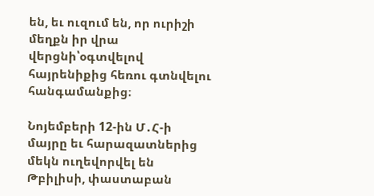են, եւ ուզում են, որ ուրիշի մեղքն իր վրա վերցնի՝օգտվելով հայրենիքից հեռու գտնվելու հանգամանքից։

Նոյեմբերի 12-ին Մ․Հ-ի մայրը եւ հարազատներից մեկն ուղեվորվել են Թբիլիսի, փաստաբան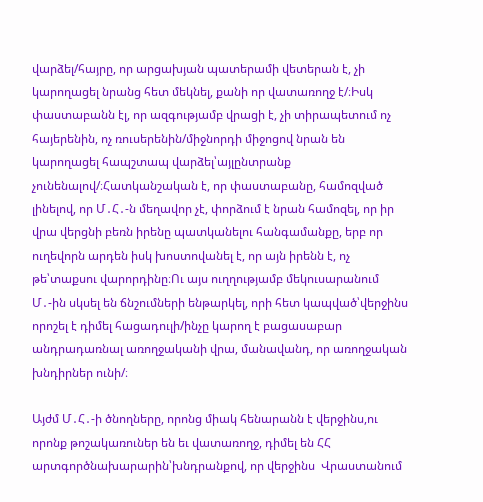վարձել/հայրը, որ արցախյան պատերամի վետերան է, չի կարողացել նրանց հետ մեկնել, քանի որ վատառողջ է/։Իսկ փաստաբանն էլ, որ ազգությամբ վրացի է, չի տիրապետում ոչ հայերենին, ոչ ռուսերենին/միջնորդի միջոցով նրան են կարողացել հապշտապ վարձել՝այլընտրանք չունենալով/։Հատկանշական է, որ փաստաբանը, համոզված լինելով, որ Մ․Հ․-ն մեղավոր չէ, փորձում է նրան համոզել, որ իր վրա վերցնի բեռն իրենը պատկանելու հանգամանքը, երբ որ ուղեվորն արդեն իսկ խոստովանել է, որ այն իրենն է, ոչ թե՝տաքսու վարորդինը։Ու այս ուղղությամբ մեկուսարանում Մ․-ին սկսել են ճնշումների ենթարկել, որի հետ կապված՝վերջինս որոշել է դիմել հացադուլի/ինչը կարող է բացասաբար անդրադառնալ առողջականի վրա, մանավանդ, որ առողջական խնդիրներ ունի/։

Այժմ Մ․Հ․-ի ծնողները, որոնց միակ հենարանն է վերջինս,ու որոնք թոշակառուներ են եւ վատառողջ, դիմել են ՀՀ արտգործնախարարին՝խնդրանքով, որ վերջինս  Վրաստանում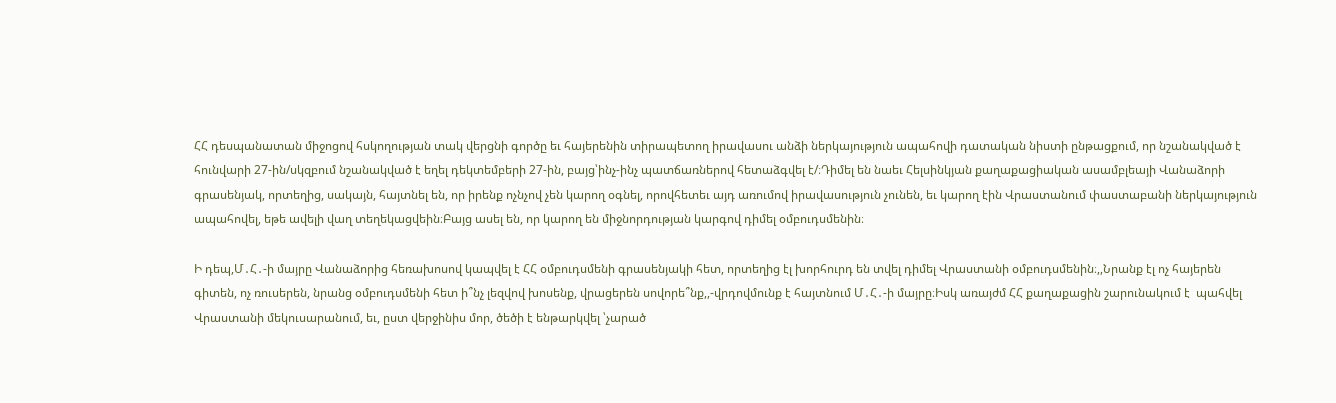ՀՀ դեսպանատան միջոցով հսկողության տակ վերցնի գործը եւ հայերենին տիրապետող իրավասու անձի ներկայություն ապահովի դատական նիստի ընթացքում, որ նշանակված է հունվարի 27-ին/սկզբում նշանակված է եղել դեկտեմբերի 27-ին, բայց՝ինչ-ինչ պատճառներով հետաձգվել է/։Դիմել են նաեւ Հելսինկյան քաղաքացիական ասամբլեայի Վանաձորի գրասենյակ, որտեղից, սակայն, հայտնել են, որ իրենք ոչնչով չեն կարող օգնել, որովհետեւ այդ առումով իրավասություն չունեն, եւ կարող էին Վրաստանում փաստաբանի ներկայություն ապահովել, եթե ավելի վաղ տեղեկացվեին։Բայց ասել են, որ կարող են միջնորդության կարգով դիմել օմբուդսմենին։

Ի դեպ,Մ․Հ․-ի մայրը Վանաձորից հեռախոսով կապվել է ՀՀ օմբուդսմենի գրասենյակի հետ, որտեղից էլ խորհուրդ են տվել դիմել Վրաստանի օմբուդսմենին։,,Նրանք էլ ոչ հայերեն գիտեն, ոչ ռուսերեն, նրանց օմբուդսմենի հետ ի՞նչ լեզվով խոսենք, վրացերեն սովորե՞նք,,-վրդովմունք է հայտնում Մ․Հ․-ի մայրը։Իսկ առայժմ ՀՀ քաղաքացին շարունակում է  պահվել Վրաստանի մեկուսարանում, եւ, ըստ վերջինիս մոր, ծեծի է ենթարկվել ՝չարած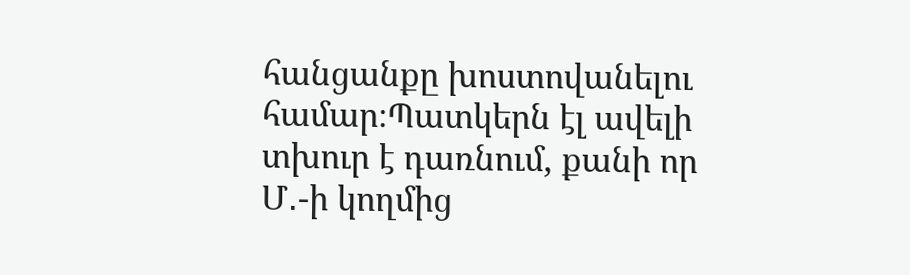հանցանքը խոստովանելու համար։Պատկերն էլ ավելի տխուր է դառնում, քանի որ Մ․-ի կողմից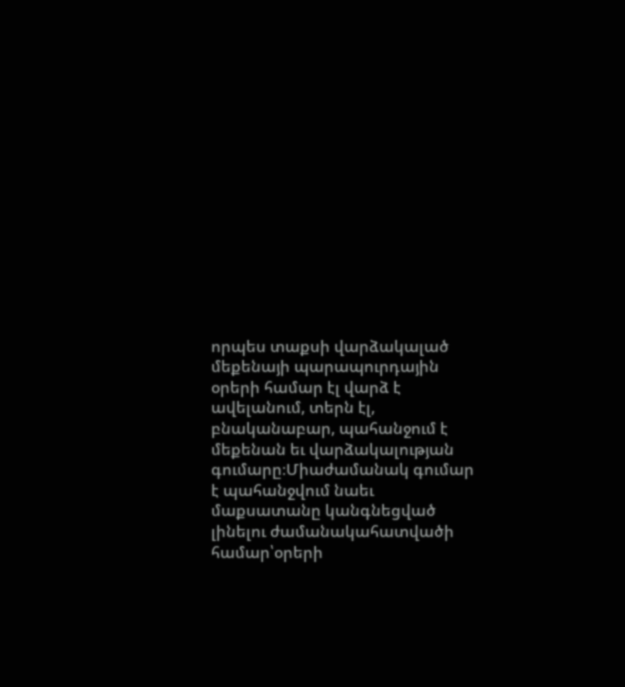որպես տաքսի վարձակալած մեքենայի պարապուրդային օրերի համար էլ վարձ է ավելանում, տերն էլ, բնականաբար, պահանջում է մեքենան եւ վարձակալության գումարը։Միաժամանակ գումար է պահանջվում նաեւ մաքսատանը կանգնեցված լինելու ժամանակահատվածի համար՝օրերի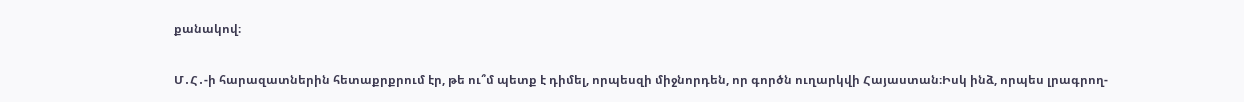քանակով։

Մ․Հ․-ի հարազատներին հետաքրքրում էր, թե ու՞մ պետք է դիմել, որպեսզի միջնորդեն, որ գործն ուղարկվի Հայաստան։Իսկ ինձ, որպես լրագրող-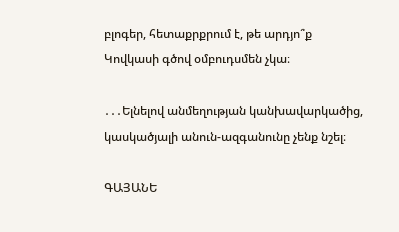բլոգեր, հետաքրքրում է, թե արդյո՞ք Կովկասի գծով օմբուդսմեն չկա։

․․․Ելնելով անմեղության կանխավարկածից, կասկածյալի անուն-ազգանունը չենք նշել։

ԳԱՅԱՆԵ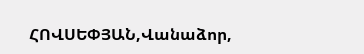ՀՈՎՍԵՓՅԱՆ,Վանաձոր,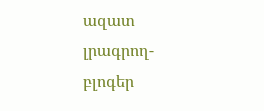ազատ լրագրող-բլոգեր